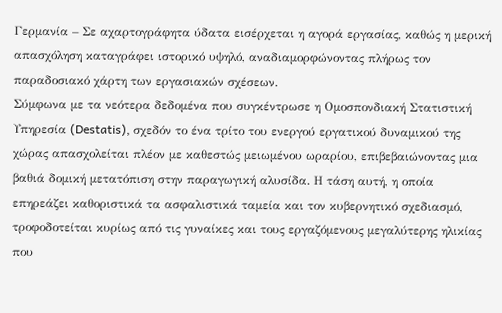Γερμανία – Σε αχαρτογράφητα ύδατα εισέρχεται η αγορά εργασίας, καθώς η μερική απασχόληση καταγράφει ιστορικό υψηλό, αναδιαμορφώνοντας πλήρως τον παραδοσιακό χάρτη των εργασιακών σχέσεων.
Σύμφωνα με τα νεότερα δεδομένα που συγκέντρωσε η Ομοσπονδιακή Στατιστική Υπηρεσία (Destatis), σχεδόν το ένα τρίτο του ενεργού εργατικού δυναμικού της χώρας απασχολείται πλέον με καθεστώς μειωμένου ωραρίου, επιβεβαιώνοντας μια βαθιά δομική μετατόπιση στην παραγωγική αλυσίδα. Η τάση αυτή, η οποία επηρεάζει καθοριστικά τα ασφαλιστικά ταμεία και τον κυβερνητικό σχεδιασμό, τροφοδοτείται κυρίως από τις γυναίκες και τους εργαζόμενους μεγαλύτερης ηλικίας που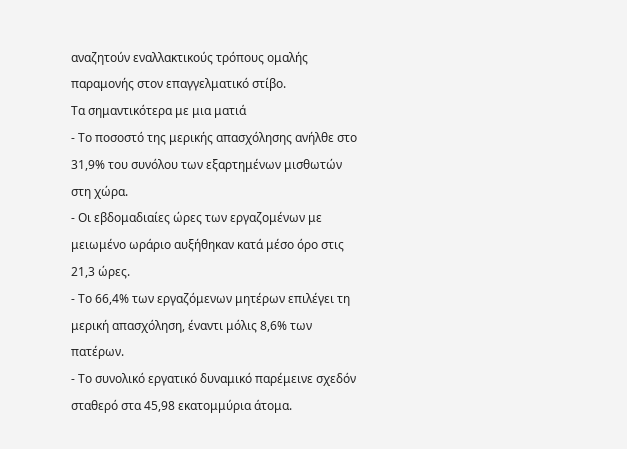αναζητούν εναλλακτικούς τρόπους ομαλής παραμονής στον επαγγελματικό στίβο.
Τα σημαντικότερα με μια ματιά
- Το ποσοστό της μερικής απασχόλησης ανήλθε στο 31,9% του συνόλου των εξαρτημένων μισθωτών στη χώρα.
- Οι εβδομαδιαίες ώρες των εργαζομένων με μειωμένο ωράριο αυξήθηκαν κατά μέσο όρο στις 21,3 ώρες.
- Το 66,4% των εργαζόμενων μητέρων επιλέγει τη μερική απασχόληση, έναντι μόλις 8,6% των πατέρων.
- Το συνολικό εργατικό δυναμικό παρέμεινε σχεδόν σταθερό στα 45,98 εκατομμύρια άτομα.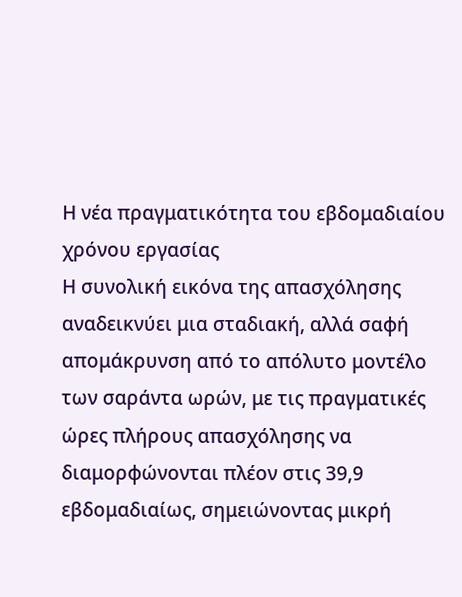Η νέα πραγματικότητα του εβδομαδιαίου χρόνου εργασίας
Η συνολική εικόνα της απασχόλησης αναδεικνύει μια σταδιακή, αλλά σαφή απομάκρυνση από το απόλυτο μοντέλο των σαράντα ωρών, με τις πραγματικές ώρες πλήρους απασχόλησης να διαμορφώνονται πλέον στις 39,9 εβδομαδιαίως, σημειώνοντας μικρή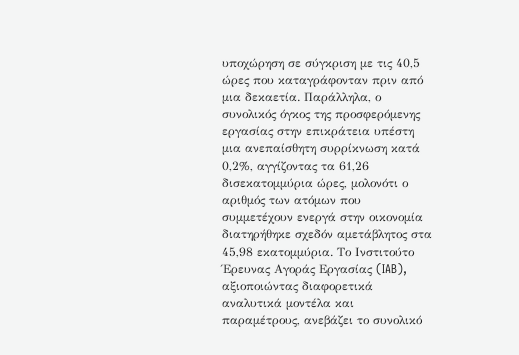υποχώρηση σε σύγκριση με τις 40,5 ώρες που καταγράφονταν πριν από μια δεκαετία. Παράλληλα, ο συνολικός όγκος της προσφερόμενης εργασίας στην επικράτεια υπέστη μια ανεπαίσθητη συρρίκνωση κατά 0,2%, αγγίζοντας τα 61,26 δισεκατομμύρια ώρες, μολονότι ο αριθμός των ατόμων που συμμετέχουν ενεργά στην οικονομία διατηρήθηκε σχεδόν αμετάβλητος στα 45,98 εκατομμύρια. Το Ινστιτούτο Έρευνας Αγοράς Εργασίας (IAB), αξιοποιώντας διαφορετικά αναλυτικά μοντέλα και παραμέτρους, ανεβάζει το συνολικό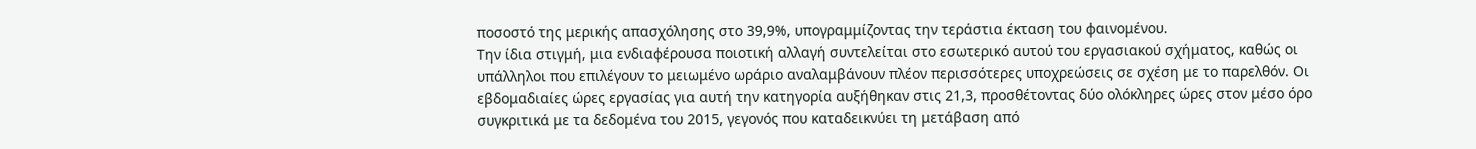ποσοστό της μερικής απασχόλησης στο 39,9%, υπογραμμίζοντας την τεράστια έκταση του φαινομένου.
Την ίδια στιγμή, μια ενδιαφέρουσα ποιοτική αλλαγή συντελείται στο εσωτερικό αυτού του εργασιακού σχήματος, καθώς οι υπάλληλοι που επιλέγουν το μειωμένο ωράριο αναλαμβάνουν πλέον περισσότερες υποχρεώσεις σε σχέση με το παρελθόν. Οι εβδομαδιαίες ώρες εργασίας για αυτή την κατηγορία αυξήθηκαν στις 21,3, προσθέτοντας δύο ολόκληρες ώρες στον μέσο όρο συγκριτικά με τα δεδομένα του 2015, γεγονός που καταδεικνύει τη μετάβαση από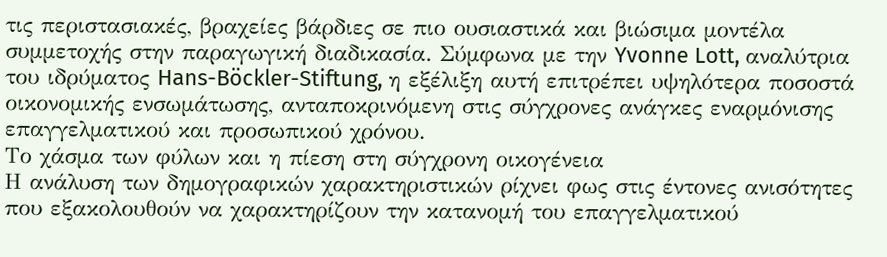τις περιστασιακές, βραχείες βάρδιες σε πιο ουσιαστικά και βιώσιμα μοντέλα συμμετοχής στην παραγωγική διαδικασία. Σύμφωνα με την Yvonne Lott, αναλύτρια του ιδρύματος Hans-Böckler-Stiftung, η εξέλιξη αυτή επιτρέπει υψηλότερα ποσοστά οικονομικής ενσωμάτωσης, ανταποκρινόμενη στις σύγχρονες ανάγκες εναρμόνισης επαγγελματικού και προσωπικού χρόνου.
Το χάσμα των φύλων και η πίεση στη σύγχρονη οικογένεια
Η ανάλυση των δημογραφικών χαρακτηριστικών ρίχνει φως στις έντονες ανισότητες που εξακολουθούν να χαρακτηρίζουν την κατανομή του επαγγελματικού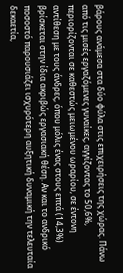βάρους ανάμεσα στα δύο φύλα στις επιχειρήσεις της χώρας. Πάνω από τις μισές εργαζόμενες γυναίκες, αγγίζοντας το 50,6%, περιορίζονται σε καθεστώς μειωμένου ωραρίου, σε έντονη αντίθεση με τους άνδρες, όπου μόλις ένας στους επτά (14,3%) βρίσκεται στην ίδια ακριβώς εργασιακή θέση. Αν και το ανδρικό ποσοστό παρουσιάζει ισχυρότερη αυξητική δυναμική την τελευταία δεκαετία,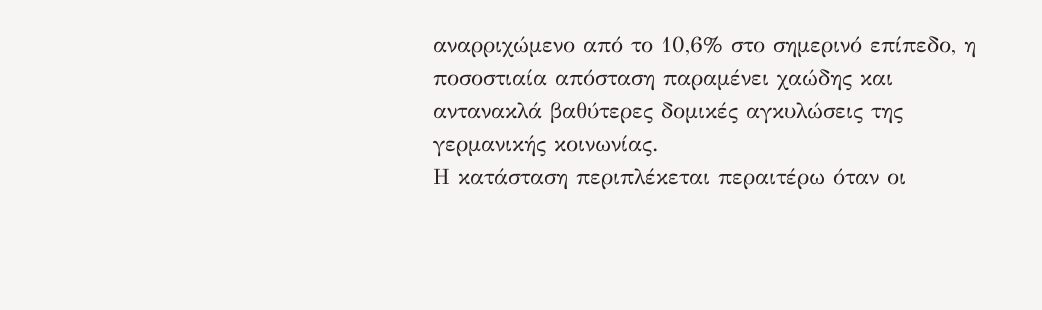αναρριχώμενο από το 10,6% στο σημερινό επίπεδο, η ποσοστιαία απόσταση παραμένει χαώδης και αντανακλά βαθύτερες δομικές αγκυλώσεις της γερμανικής κοινωνίας.
Η κατάσταση περιπλέκεται περαιτέρω όταν οι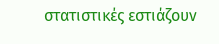στατιστικές εστιάζουν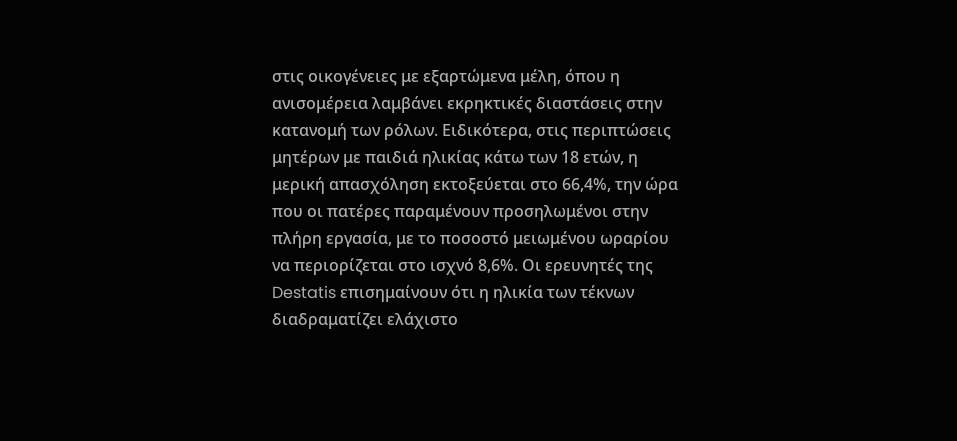στις οικογένειες με εξαρτώμενα μέλη, όπου η ανισομέρεια λαμβάνει εκρηκτικές διαστάσεις στην κατανομή των ρόλων. Ειδικότερα, στις περιπτώσεις μητέρων με παιδιά ηλικίας κάτω των 18 ετών, η μερική απασχόληση εκτοξεύεται στο 66,4%, την ώρα που οι πατέρες παραμένουν προσηλωμένοι στην πλήρη εργασία, με το ποσοστό μειωμένου ωραρίου να περιορίζεται στο ισχνό 8,6%. Οι ερευνητές της Destatis επισημαίνουν ότι η ηλικία των τέκνων διαδραματίζει ελάχιστο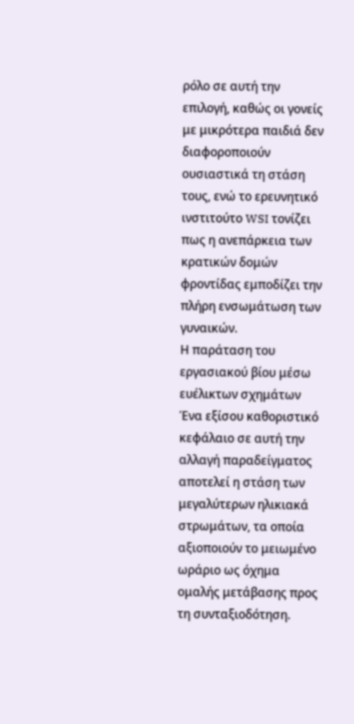ρόλο σε αυτή την επιλογή, καθώς οι γονείς με μικρότερα παιδιά δεν διαφοροποιούν ουσιαστικά τη στάση τους, ενώ το ερευνητικό ινστιτούτο WSI τονίζει πως η ανεπάρκεια των κρατικών δομών φροντίδας εμποδίζει την πλήρη ενσωμάτωση των γυναικών.
Η παράταση του εργασιακού βίου μέσω ευέλικτων σχημάτων
Ένα εξίσου καθοριστικό κεφάλαιο σε αυτή την αλλαγή παραδείγματος αποτελεί η στάση των μεγαλύτερων ηλικιακά στρωμάτων, τα οποία αξιοποιούν το μειωμένο ωράριο ως όχημα ομαλής μετάβασης προς τη συνταξιοδότηση.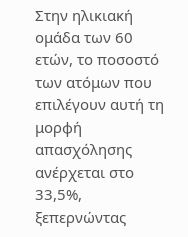Στην ηλικιακή ομάδα των 60 ετών, το ποσοστό των ατόμων που επιλέγουν αυτή τη μορφή απασχόλησης ανέρχεται στο 33,5%, ξεπερνώντας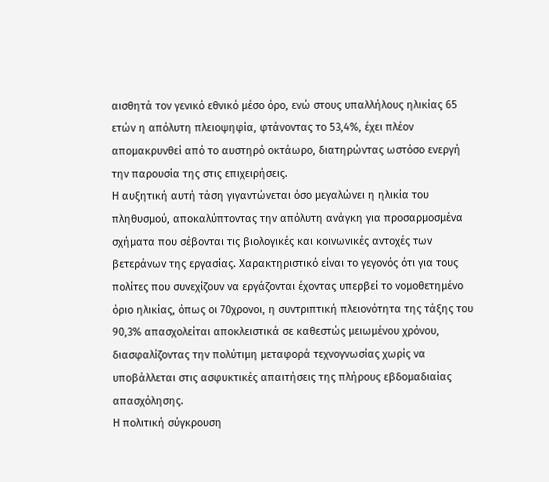αισθητά τον γενικό εθνικό μέσο όρο, ενώ στους υπαλλήλους ηλικίας 65 ετών η απόλυτη πλειοψηφία, φτάνοντας το 53,4%, έχει πλέον απομακρυνθεί από το αυστηρό οκτάωρο, διατηρώντας ωστόσο ενεργή την παρουσία της στις επιχειρήσεις.
Η αυξητική αυτή τάση γιγαντώνεται όσο μεγαλώνει η ηλικία του πληθυσμού, αποκαλύπτοντας την απόλυτη ανάγκη για προσαρμοσμένα σχήματα που σέβονται τις βιολογικές και κοινωνικές αντοχές των βετεράνων της εργασίας. Χαρακτηριστικό είναι το γεγονός ότι για τους πολίτες που συνεχίζουν να εργάζονται έχοντας υπερβεί το νομοθετημένο όριο ηλικίας, όπως οι 70χρονοι, η συντριπτική πλειονότητα της τάξης του 90,3% απασχολείται αποκλειστικά σε καθεστώς μειωμένου χρόνου, διασφαλίζοντας την πολύτιμη μεταφορά τεχνογνωσίας χωρίς να υποβάλλεται στις ασφυκτικές απαιτήσεις της πλήρους εβδομαδιαίας απασχόλησης.
Η πολιτική σύγκρουση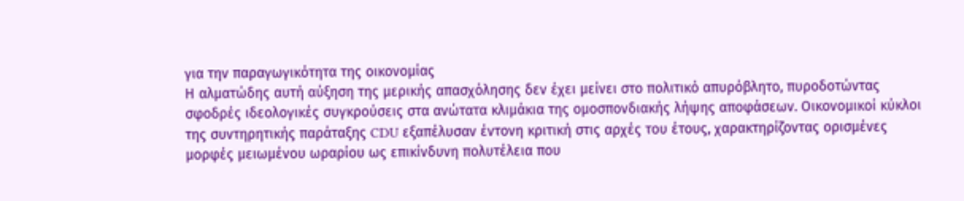για την παραγωγικότητα της οικονομίας
Η αλματώδης αυτή αύξηση της μερικής απασχόλησης δεν έχει μείνει στο πολιτικό απυρόβλητο, πυροδοτώντας σφοδρές ιδεολογικές συγκρούσεις στα ανώτατα κλιμάκια της ομοσπονδιακής λήψης αποφάσεων. Οικονομικοί κύκλοι της συντηρητικής παράταξης CDU εξαπέλυσαν έντονη κριτική στις αρχές του έτους, χαρακτηρίζοντας ορισμένες μορφές μειωμένου ωραρίου ως επικίνδυνη πολυτέλεια που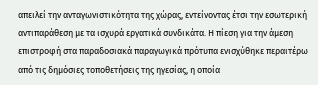απειλεί την ανταγωνιστικότητα της χώρας, εντείνοντας έτσι την εσωτερική αντιπαράθεση με τα ισχυρά εργατικά συνδικάτα. Η πίεση για την άμεση επιστροφή στα παραδοσιακά παραγωγικά πρότυπα ενισχύθηκε περαιτέρω από τις δημόσιες τοποθετήσεις της ηγεσίας, η οποία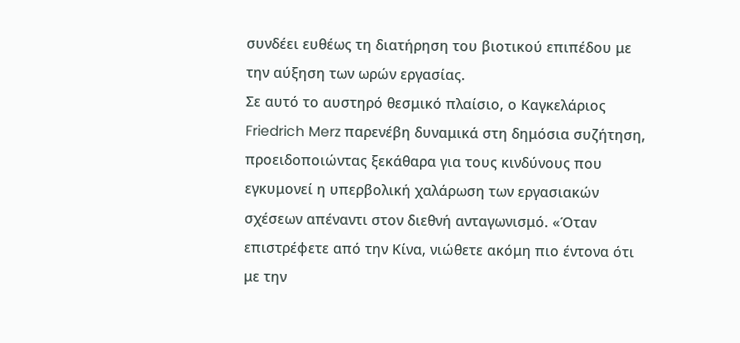συνδέει ευθέως τη διατήρηση του βιοτικού επιπέδου με την αύξηση των ωρών εργασίας.
Σε αυτό το αυστηρό θεσμικό πλαίσιο, ο Καγκελάριος Friedrich Merz παρενέβη δυναμικά στη δημόσια συζήτηση, προειδοποιώντας ξεκάθαρα για τους κινδύνους που εγκυμονεί η υπερβολική χαλάρωση των εργασιακών σχέσεων απέναντι στον διεθνή ανταγωνισμό. «Όταν επιστρέφετε από την Κίνα, νιώθετε ακόμη πιο έντονα ότι με την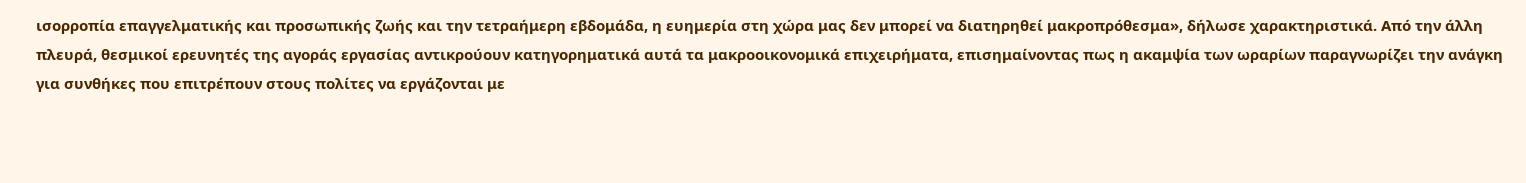ισορροπία επαγγελματικής και προσωπικής ζωής και την τετραήμερη εβδομάδα, η ευημερία στη χώρα μας δεν μπορεί να διατηρηθεί μακροπρόθεσμα», δήλωσε χαρακτηριστικά. Από την άλλη πλευρά, θεσμικοί ερευνητές της αγοράς εργασίας αντικρούουν κατηγορηματικά αυτά τα μακροοικονομικά επιχειρήματα, επισημαίνοντας πως η ακαμψία των ωραρίων παραγνωρίζει την ανάγκη για συνθήκες που επιτρέπουν στους πολίτες να εργάζονται με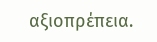αξιοπρέπεια.